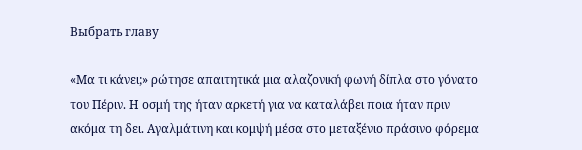Выбрать главу

«Μα τι κάνει;» ρώτησε απαιτητικά μια αλαζονική φωνή δίπλα στο γόνατο του Πέριν. Η οσμή της ήταν αρκετή για να καταλάβει ποια ήταν πριν ακόμα τη δει. Αγαλμάτινη και κομψή μέσα στο μεταξένιο πράσινο φόρεμα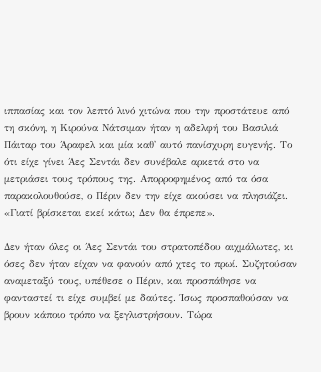ιππασίας και τον λεπτό λινό χιτώνα που την προστάτευε από τη σκόνη, η Κιρούνα Νάτσιμαν ήταν η αδελφή του Βασιλιά Πάιταρ του Άραφελ και μία καθ' αυτό πανίσχυρη ευγενής. Το ότι είχε γίνει Άες Σεντάι δεν συνέβαλε αρκετά στο να μετριάσει τους τρόπους της. Απορροφημένος από τα όσα παρακολουθούσε, ο Πέριν δεν την είχε ακούσει να πλησιάζει. «Γιατί βρίσκεται εκεί κάτω; Δεν θα έπρεπε».

Δεν ήταν όλες οι Άες Σεντάι του στρατοπέδου αιχμάλωτες, κι όσες δεν ήταν είχαν να φανούν από χτες το πρωί. Συζητούσαν αναμεταξύ τους, υπέθεσε ο Πέριν, και προσπάθησε να φανταστεί τι είχε συμβεί με δαύτες. Ίσως προσπαθούσαν να βρουν κάποιο τρόπο να ξεγλιστρήσουν. Τώρα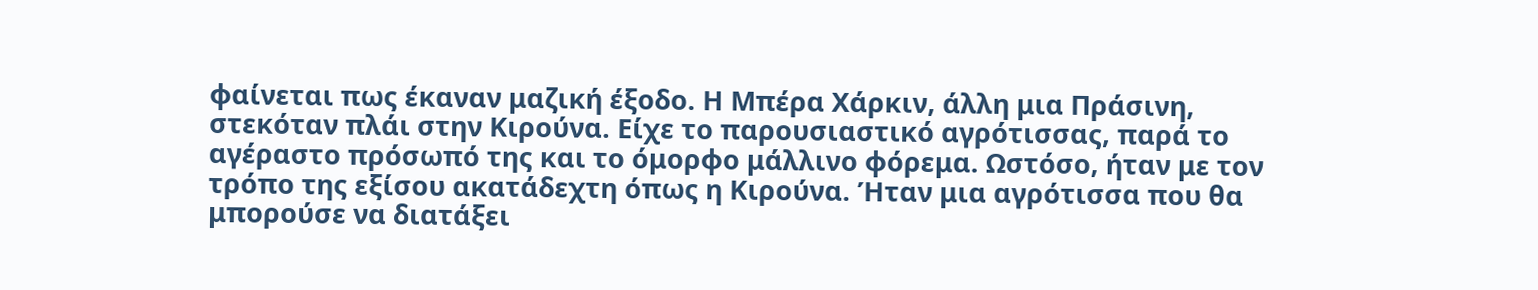φαίνεται πως έκαναν μαζική έξοδο. Η Μπέρα Χάρκιν, άλλη μια Πράσινη, στεκόταν πλάι στην Κιρούνα. Είχε το παρουσιαστικό αγρότισσας, παρά το αγέραστο πρόσωπό της και το όμορφο μάλλινο φόρεμα. Ωστόσο, ήταν με τον τρόπο της εξίσου ακατάδεχτη όπως η Κιρούνα. Ήταν μια αγρότισσα που θα μπορούσε να διατάξει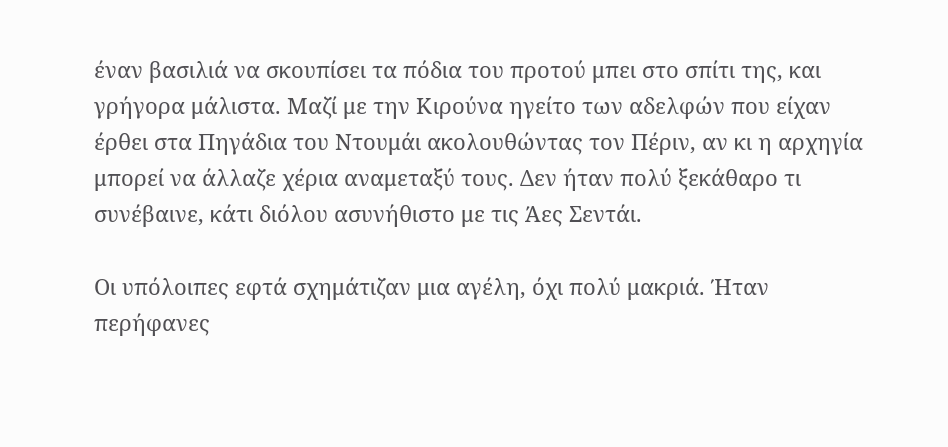έναν βασιλιά να σκουπίσει τα πόδια του προτού μπει στο σπίτι της, και γρήγορα μάλιστα. Μαζί με την Κιρούνα ηγείτο των αδελφών που είχαν έρθει στα Πηγάδια του Ντουμάι ακολουθώντας τον Πέριν, αν κι η αρχηγία μπορεί να άλλαζε χέρια αναμεταξύ τους. Δεν ήταν πολύ ξεκάθαρο τι συνέβαινε, κάτι διόλου ασυνήθιστο με τις Άες Σεντάι.

Οι υπόλοιπες εφτά σχημάτιζαν μια αγέλη, όχι πολύ μακριά. Ήταν περήφανες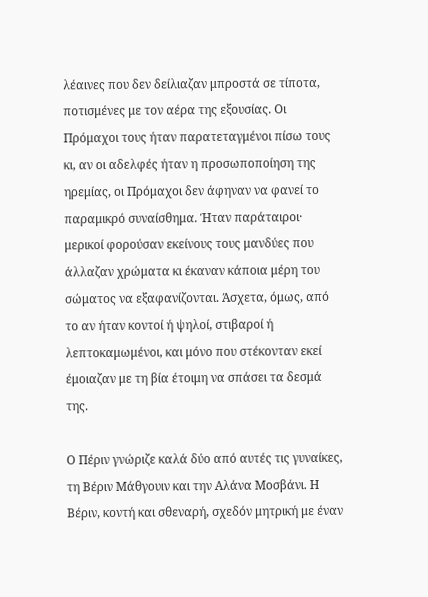λέαινες που δεν δείλιαζαν μπροστά σε τίποτα, ποτισμένες με τον αέρα της εξουσίας. Οι Πρόμαχοι τους ήταν παρατεταγμένοι πίσω τους κι, αν οι αδελφές ήταν η προσωποποίηση της ηρεμίας, οι Πρόμαχοι δεν άφηναν να φανεί το παραμικρό συναίσθημα. Ήταν παράταιροι· μερικοί φορούσαν εκείνους τους μανδύες που άλλαζαν χρώματα κι έκαναν κάποια μέρη του σώματος να εξαφανίζονται. Άσχετα, όμως, από το αν ήταν κοντοί ή ψηλοί, στιβαροί ή λεπτοκαμωμένοι, και μόνο που στέκονταν εκεί έμοιαζαν με τη βία έτοιμη να σπάσει τα δεσμά της.

Ο Πέριν γνώριζε καλά δύο από αυτές τις γυναίκες, τη Βέριν Μάθγουιν και την Αλάνα Μοσβάνι. Η Βέριν, κοντή και σθεναρή, σχεδόν μητρική με έναν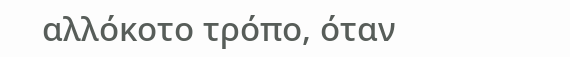αλλόκοτο τρόπο, όταν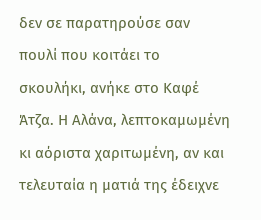δεν σε παρατηρούσε σαν πουλί που κοιτάει το σκουλήκι, ανήκε στο Καφέ Άτζα. Η Αλάνα, λεπτοκαμωμένη κι αόριστα χαριτωμένη, αν και τελευταία η ματιά της έδειχνε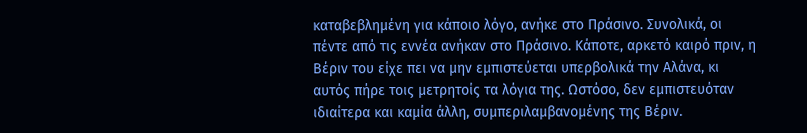καταβεβλημένη για κάποιο λόγο, ανήκε στο Πράσινο. Συνολικά, οι πέντε από τις εννέα ανήκαν στο Πράσινο. Κάποτε, αρκετό καιρό πριν, η Βέριν του είχε πει να μην εμπιστεύεται υπερβολικά την Αλάνα, κι αυτός πήρε τοις μετρητοίς τα λόγια της. Ωστόσο, δεν εμπιστευόταν ιδιαίτερα και καμία άλλη, συμπεριλαμβανομένης της Βέριν.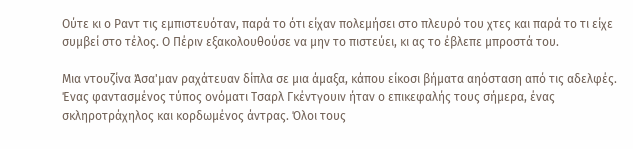Ούτε κι ο Ραντ τις εμπιστευόταν, παρά το ότι είχαν πολεμήσει στο πλευρό του χτες και παρά το τι είχε συμβεί στο τέλος. Ο Πέριν εξακολουθούσε να μην το πιστεύει, κι ας το έβλεπε μπροστά του.

Μια ντουζίνα Άσα'μαν ραχάτευαν δίπλα σε μια άμαξα, κάπου είκοσι βήματα αηόσταση από τις αδελφές. Ένας φαντασμένος τύπος ονόματι Τσαρλ Γκέντγουιν ήταν ο επικεφαλής τους σήμερα, ένας σκληροτράχηλος και κορδωμένος άντρας. Όλοι τους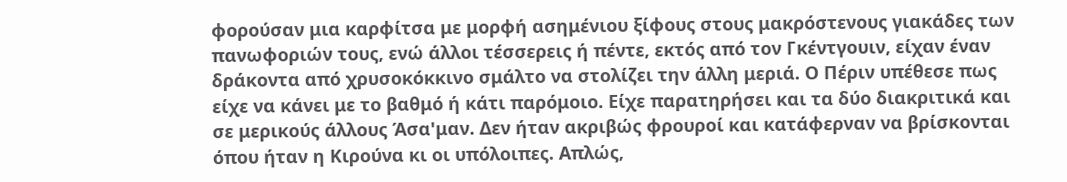φορούσαν μια καρφίτσα με μορφή ασημένιου ξίφους στους μακρόστενους γιακάδες των πανωφοριών τους, ενώ άλλοι τέσσερεις ή πέντε, εκτός από τον Γκέντγουιν, είχαν έναν δράκοντα από χρυσοκόκκινο σμάλτο να στολίζει την άλλη μεριά. Ο Πέριν υπέθεσε πως είχε να κάνει με το βαθμό ή κάτι παρόμοιο. Είχε παρατηρήσει και τα δύο διακριτικά και σε μερικούς άλλους Άσα'μαν. Δεν ήταν ακριβώς φρουροί και κατάφερναν να βρίσκονται όπου ήταν η Κιρούνα κι οι υπόλοιπες. Απλώς,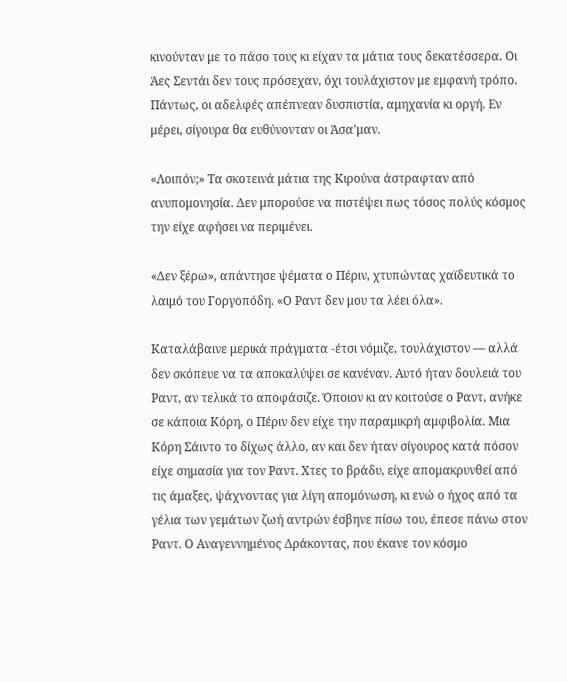κινούνταν με το πάσο τους κι είχαν τα μάτια τους δεκατέσσερα. Οι Άες Σεντάι δεν τους πρόσεχαν, όχι τουλάχιστον με εμφανή τρόπο. Πάντως, οι αδελφές απέπνεαν δυσπιστία, αμηχανία κι οργή. Εν μέρει, σίγουρα θα ευθύνονταν οι Άσα’μαν.

«Λοιπόν;» Τα σκοτεινά μάτια της Κιρούνα άστραφταν από ανυπομονησία. Δεν μπορούσε να πιστέψει πως τόσος πολύς κόσμος την είχε αφήσει να περιμένει.

«Δεν ξέρω», απάντησε ψέματα ο Πέριν, χτυπώντας χαϊδευτικά το λαιμό του Γοργοπόδη. «Ο Ραντ δεν μου τα λέει όλα».

Καταλάβαινε μερικά πράγματα -έτσι νόμιζε, τουλάχιστον — αλλά δεν σκόπευε να τα αποκαλύψει σε κανέναν. Αυτό ήταν δουλειά του Ραντ, αν τελικά το αποφάσιζε. Όποιον κι αν κοιτούσε ο Ραντ, ανήκε σε κάποια Κόρη, ο Πέριν δεν είχε την παραμικρή αμφιβολία. Μια Κόρη Σάιντο το δίχως άλλο, αν και δεν ήταν σίγουρος κατά πόσον είχε σημασία για τον Ραντ. Χτες το βράδυ, είχε απομακρυνθεί από τις άμαξες, ψάχνοντας για λίγη απομόνωση, κι ενώ ο ήχος από τα γέλια των γεμάτων ζωή αντρών έσβηνε πίσω του, έπεσε πάνω στον Ραντ. Ο Αναγεννημένος Δράκοντας, που έκανε τον κόσμο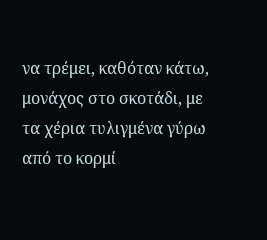να τρέμει, καθόταν κάτω, μονάχος στο σκοτάδι, με τα χέρια τυλιγμένα γύρω από το κορμί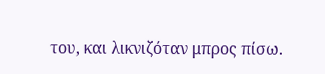του, και λικνιζόταν μπρος πίσω.